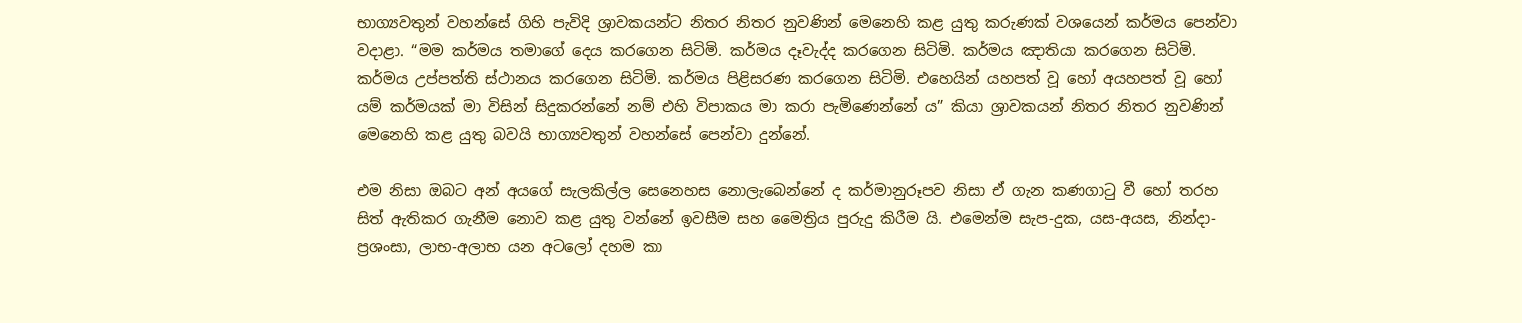භාග්‍යවතුන් වහන්සේ ගිහි පැවිදි ශ්‍රාවකයන්ට නිතර නිතර නුවණින් මෙනෙහි කළ යුතු කරුණක් වශයෙන් කර්මය පෙන්වා වදාළා. “මම කර්මය තමාගේ දෙය කරගෙන සිටිමි. කර්මය දෑවැද්ද කරගෙන සිටිමි. කර්මය ඤාතියා කරගෙන සිටිමි. කර්මය උප්පත්ති ස්ථානය කරගෙන සිටිමි. කර්මය පිළිසරණ කරගෙන සිටිමි. එහෙයින් යහපත් වූ හෝ අයහපත් වූ හෝ යම් කර්මයක් මා විසින් සිදුකරන්නේ නම් එහි විපාකය මා කරා පැමිණෙන්නේ ය” කියා ශ්‍රාවකයන් නිතර නිතර නුවණින් මෙනෙහි කළ යුතු බවයි භාග්‍යවතුන් වහන්සේ පෙන්වා දුන්නේ.

එම නිසා ඔබට අන් අයගේ සැලකිල්ල සෙනෙහස නොලැබෙන්නේ ද කර්මානුරූපව නිසා ඒ ගැන කණගාටු වී හෝ තරහ සිත් ඇතිකර ගැනීම නොව කළ යුතු වන්නේ ඉවසීම සහ මෛත්‍රිය පුරුදු කිරීම යි. එමෙන්ම සැප-දුක, යස-අයස, නින්දා-ප්‍රශංසා, ලාභ-අලාභ යන අටලෝ දහම කා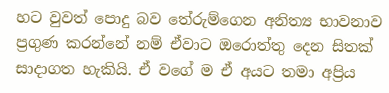හට වුවත් පොදු බව තේරුම්ගෙන අනිත්‍ය භාවනාව ප්‍රගුණ කරන්නේ නම් ඒවාට ඔරොත්තු දෙන සිතක් සාදාගත හැකියි. ඒ වගේ ම ඒ අයට තමා අප්‍රිය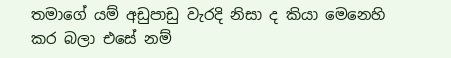තමාගේ යම් අඩුපාඩු වැරදි නිසා ද කියා මෙනෙහි කර බලා එසේ නම්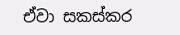ඒවා සකස්කර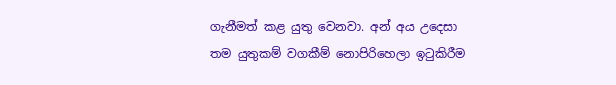ගැනීමත් කළ යුතු වෙනවා. අන් අය උදෙසා තම යුතුකම් වගකීම් නොපිරිහෙලා ඉටුකිරීම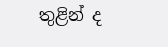තුළින් ද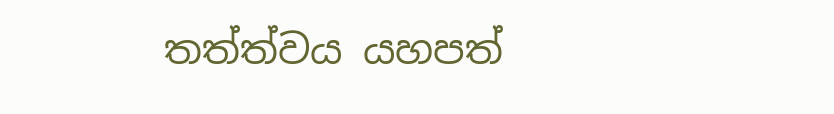තත්ත්වය යහපත්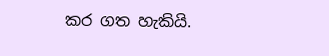කර ගත හැකියි.